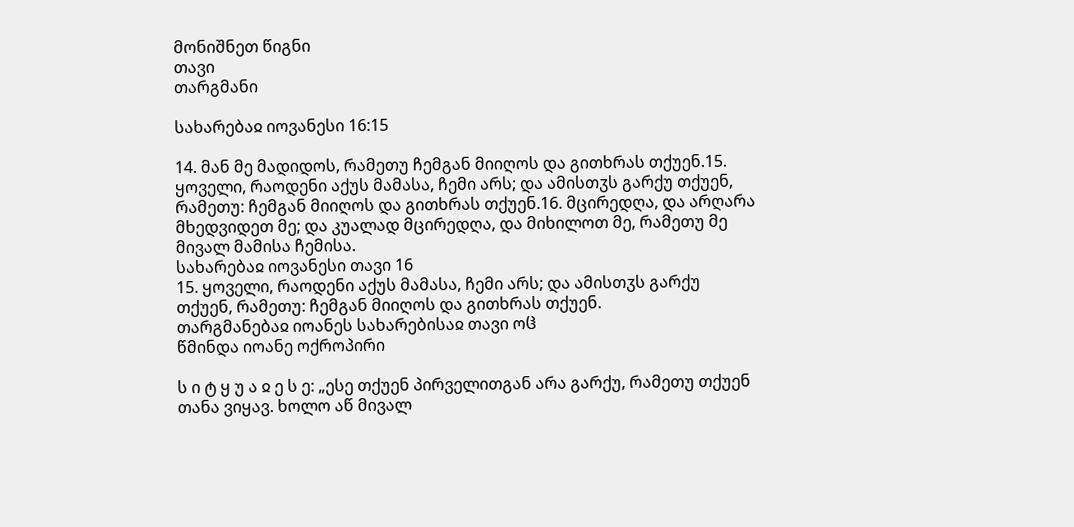მონიშნეთ წიგნი
თავი
თარგმანი

სახარებაჲ იოვანესი 16:15

14. მან მე მადიდოს, რამეთუ ჩემგან მიიღოს და გითხრას თქუენ.15. ყოველი, რაოდენი აქუს მამასა, ჩემი არს; და ამისთჳს გარქუ თქუენ, რამეთუ: ჩემგან მიიღოს და გითხრას თქუენ.16. მცირედღა, და არღარა მხედვიდეთ მე; და კუალად მცირედღა, და მიხილოთ მე, რამეთუ მე მივალ მამისა ჩემისა.
სახარებაჲ იოვანესი თავი 16
15. ყოველი, რაოდენი აქუს მამასა, ჩემი არს; და ამისთჳს გარქუ თქუენ, რამეთუ: ჩემგან მიიღოს და გითხრას თქუენ.
თარგმანებაჲ იოანეს სახარებისაჲ თავი ოჱ
წმინდა იოანე ოქროპირი

ს ი ტ ყ უ ა ჲ ე ს ე: „ესე თქუენ პირველითგან არა გარქუ, რამეთუ თქუენ თანა ვიყავ. ხოლო აწ მივალ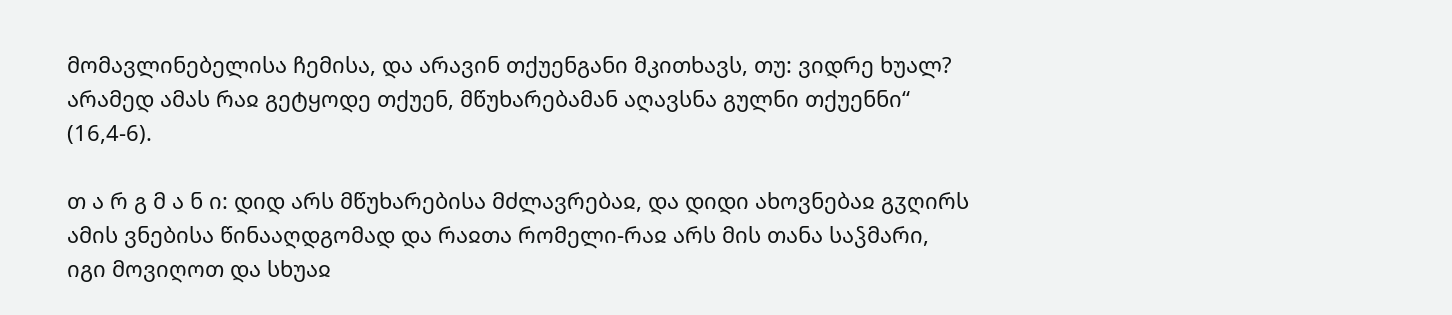მომავლინებელისა ჩემისა, და არავინ თქუენგანი მკითხავს, თუ: ვიდრე ხუალ? არამედ ამას რაჲ გეტყოდე თქუენ, მწუხარებამან აღავსნა გულნი თქუენნი“ (16,4-6).

თ ა რ გ მ ა ნ ი: დიდ არს მწუხარებისა მძლავრებაჲ, და დიდი ახოვნებაჲ გჳღირს ამის ვნებისა წინააღდგომად და რაჲთა რომელი-რაჲ არს მის თანა საჴმარი, იგი მოვიღოთ და სხუაჲ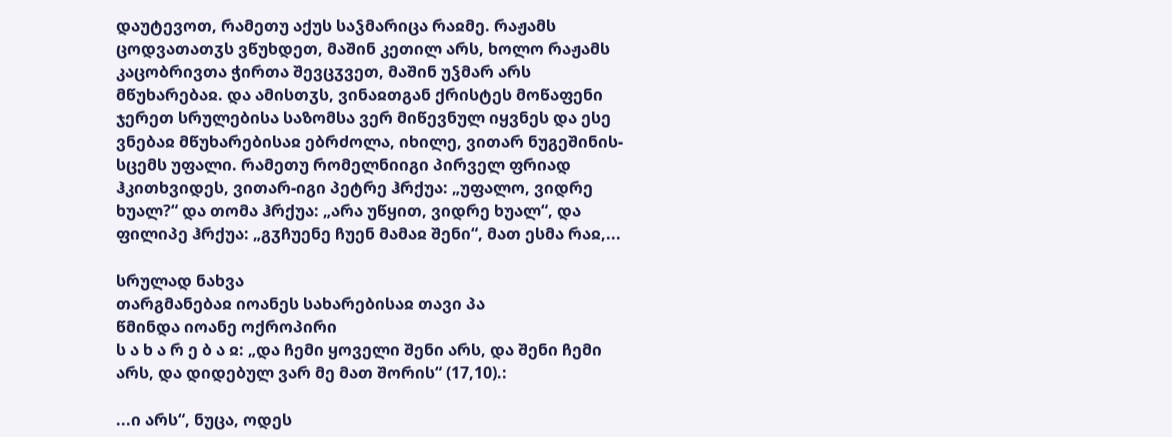დაუტევოთ, რამეთუ აქუს საჴმარიცა რაჲმე. რაჟამს ცოდვათათჳს ვწუხდეთ, მაშინ კეთილ არს, ხოლო რაჟამს კაცობრივთა ჭირთა შევცჳვეთ, მაშინ უჴმარ არს მწუხარებაჲ. და ამისთჳს, ვინაჲთგან ქრისტეს მოწაფენი ჯერეთ სრულებისა საზომსა ვერ მიწევნულ იყვნეს და ესე ვნებაჲ მწუხარებისაჲ ებრძოლა, იხილე, ვითარ ნუგეშინის-სცემს უფალი. რამეთუ რომელნიიგი პირველ ფრიად ჰკითხვიდეს, ვითარ-იგი პეტრე ჰრქუა: „უფალო, ვიდრე ხუალ?“ და თომა ჰრქუა: „არა უწყით, ვიდრე ხუალ“, და ფილიპე ჰრქუა: „გჳჩუენე ჩუენ მამაჲ შენი“, მათ ესმა რაჲ,...

სრულად ნახვა
თარგმანებაჲ იოანეს სახარებისაჲ თავი პა
წმინდა იოანე ოქროპირი
ს ა ხ ა რ ე ბ ა ჲ: „და ჩემი ყოველი შენი არს, და შენი ჩემი არს, და დიდებულ ვარ მე მათ შორის“ (17,10).:

...ი არს“, ნუცა, ოდეს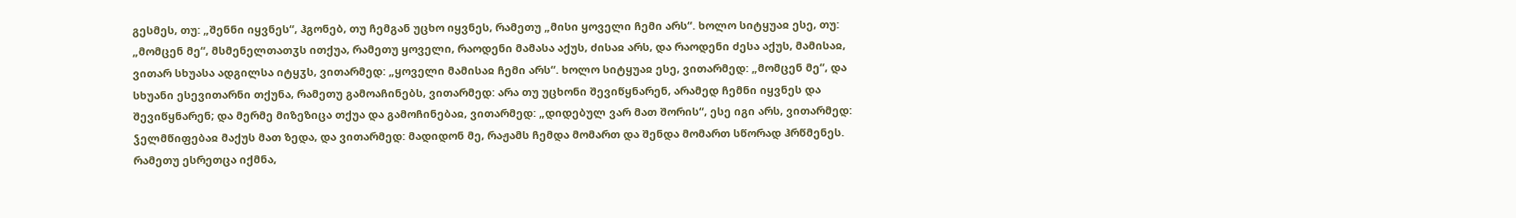გესმეს, თუ: „შენნი იყვნეს“, ჰგონებ, თუ ჩემგან უცხო იყვნეს, რამეთუ „მისი ყოველი ჩემი არს“. ხოლო სიტყუაჲ ესე, თუ: „მომცენ მე“, მსმენელთათჳს ითქუა, რამეთუ ყოველი, რაოდენი მამასა აქუს, ძისაჲ არს, და რაოდენი ძესა აქუს, მამისაჲ, ვითარ სხუასა ადგილსა იტყჳს, ვითარმედ: „ყოველი მამისაჲ ჩემი არს“. ხოლო სიტყუაჲ ესე, ვითარმედ: „მომცენ მე“, და სხუანი ესევითარნი თქუნა, რამეთუ გამოაჩინებს, ვითარმედ: არა თუ უცხონი შევიწყნარენ, არამედ ჩემნი იყვნეს და შევიწყნარენ; და მერმე მიზეზიცა თქუა და გამოჩინებაჲ, ვითარმედ: „დიდებულ ვარ მათ შორის“, ესე იგი არს, ვითარმედ: ჴელმწიფებაჲ მაქუს მათ ზედა, და ვითარმედ: მადიდონ მე, რაჟამს ჩემდა მომართ და შენდა მომართ სწორად ჰრწმენეს. რამეთუ ესრეთცა იქმნა,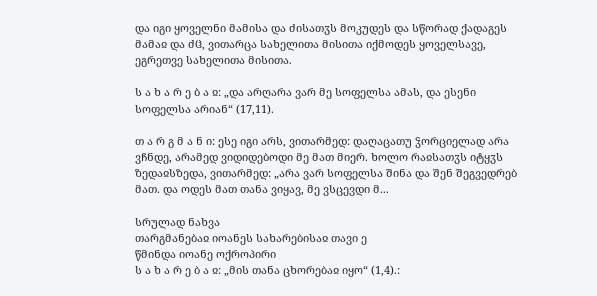და იგი ყოველნი მამისა და ძისათჳს მოკუდეს და სწორად ქადაგეს მამაჲ და ძჱ, ვითარცა სახელითა მისითა იქმოდეს ყოველსავე, ეგრეთვე სახელითა მისითა.

ს ა ხ ა რ ე ბ ა ჲ: „და არღარა ვარ მე სოფელსა ამას, და ესენი სოფელსა არიან“ (17,11).

თ ა რ გ მ ა ნ ი: ესე იგი არს, ვითარმედ: დაღაცათუ ჴორციელად არა ვჩნდე, არამედ ვიდიდებოდი მე მათ მიერ. ხოლო რაჲსათჳს იტყჳს ზედაჲსზედა, ვითარმედ: „არა ვარ სოფელსა შინა და შენ შეგვედრებ მათ. და ოდეს მათ თანა ვიყავ, მე ვსცევდი მ...

სრულად ნახვა
თარგმანებაჲ იოანეს სახარებისაჲ თავი ე
წმინდა იოანე ოქროპირი
ს ა ხ ა რ ე ბ ა ჲ: „მის თანა ცხორებაჲ იყო“ (1,4).: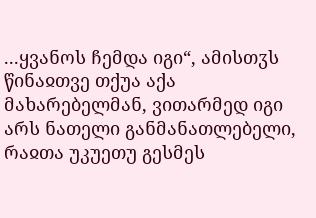...ყვანოს ჩემდა იგი“, ამისთჳს წინაჲთვე თქუა აქა მახარებელმან, ვითარმედ იგი არს ნათელი განმანათლებელი, რაჲთა უკუეთუ გესმეს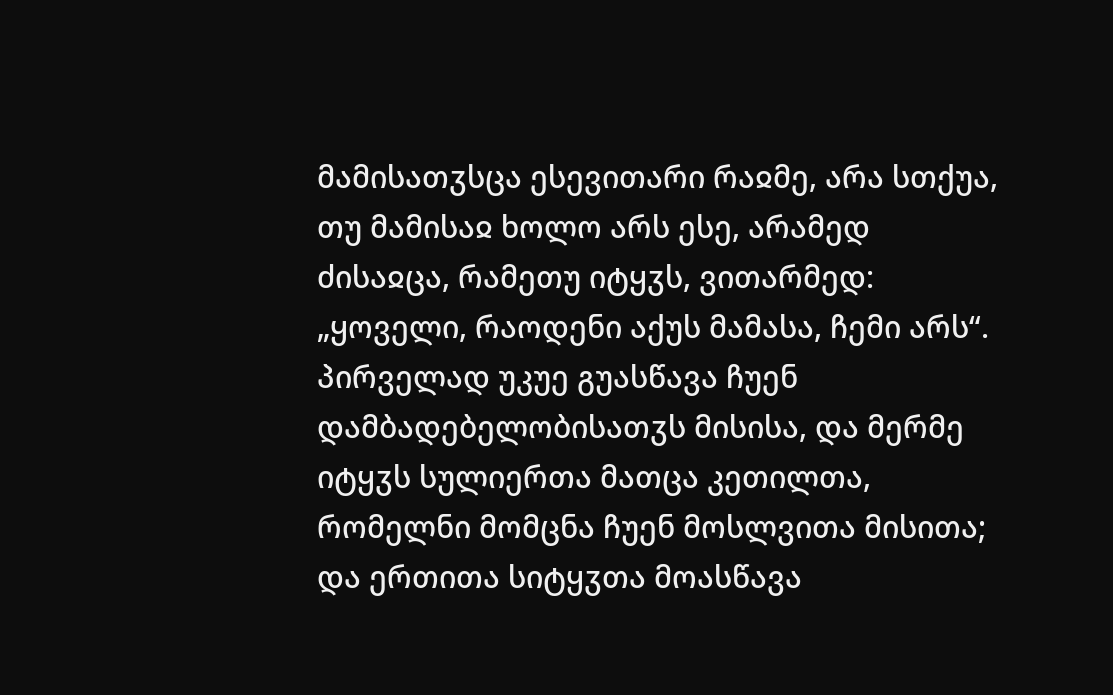მამისათჳსცა ესევითარი რაჲმე, არა სთქუა, თუ მამისაჲ ხოლო არს ესე, არამედ ძისაჲცა, რამეთუ იტყჳს, ვითარმედ: „ყოველი, რაოდენი აქუს მამასა, ჩემი არს“. პირველად უკუე გუასწავა ჩუენ დამბადებელობისათჳს მისისა, და მერმე იტყჳს სულიერთა მათცა კეთილთა, რომელნი მომცნა ჩუენ მოსლვითა მისითა; და ერთითა სიტყჳთა მოასწავა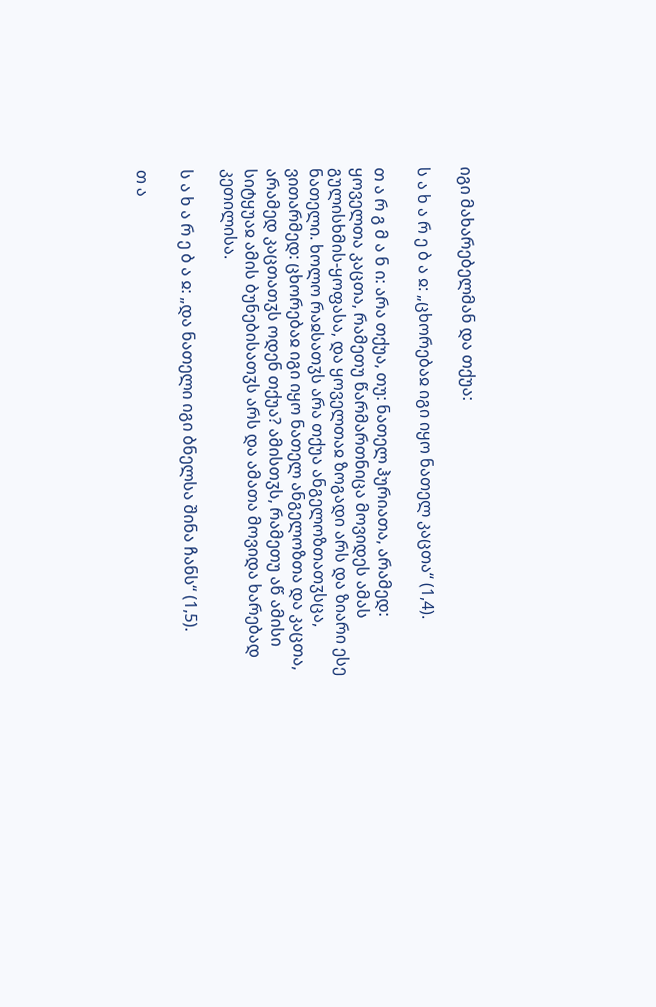იგი მახარებელმან და თქუა:

ს ა ხ ა რ ე ბ ა ჲ: „ცხორებაჲ იგი იყო ნათელ კაცთა“ (1,4).

თ ა რ გ მ ა ნ ი: არა თქუა, თუ: ნათელ ჰურიათა, არამედ: ყოველთა კაცთა, რამეთუ წარმართნიცა მოვიდეს ამას გულისხმის-ყოფასა, და ყოველთაჲ ზოგადი არს და ზიარი ესე ნათელი. ხოლო რაჲსათჳს არა თქუა ანგელოზთათჳსცა, ვითარმედ: ცხორებაჲ იგი იყო ნათელ ანგელოზთა და კაცთა, არამედ კაცთათჳს ოდენ თქუა? ამისთჳს, რამეთუ აწ ამისი სიტყუაჲ ამის ბუნებისათჳს არს და ამათა მოვიდა ხარებად კეთილისა.

ს ა ხ ა რ ე ბ ა ჲ: „და ნათელი იგი ბნელსა შინა ჩანს“ (1,5).

თ ა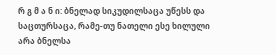რ გ მ ა ნ ი: ბნელად სიკუდილსაცა უწესს და საცთურსაცა, რამე-თუ ნათელი ესე ხილული არა ბნელსა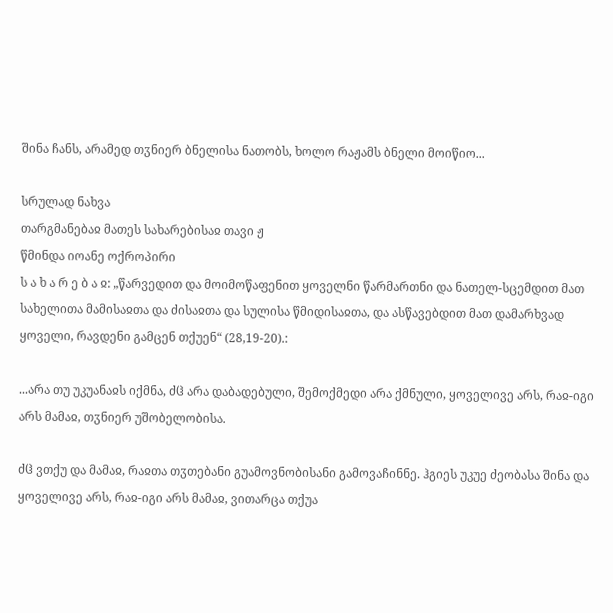შინა ჩანს, არამედ თჳნიერ ბნელისა ნათობს, ხოლო რაჟამს ბნელი მოიწიო...

სრულად ნახვა
თარგმანებაჲ მათეს სახარებისაჲ თავი ჟ
წმინდა იოანე ოქროპირი
ს ა ხ ა რ ე ბ ა ჲ: „წარვედით და მოიმოწაფენით ყოველნი წარმართნი და ნათელ-სცემდით მათ სახელითა მამისაჲთა და ძისაჲთა და სულისა წმიდისაჲთა, და ასწავებდით მათ დამარხვად ყოველი, რავდენი გამცენ თქუენ“ (28,19-20).:

...არა თუ უკუანაჲს იქმნა, ძჱ არა დაბადებული, შემოქმედი არა ქმნული, ყოველივე არს, რაჲ-იგი არს მამაჲ, თჳნიერ უშობელობისა.

ძჱ ვთქუ და მამაჲ, რაჲთა თჳთებანი გუამოვნობისანი გამოვაჩინნე. ჰგიეს უკუე ძეობასა შინა და ყოველივე არს, რაჲ-იგი არს მამაჲ, ვითარცა თქუა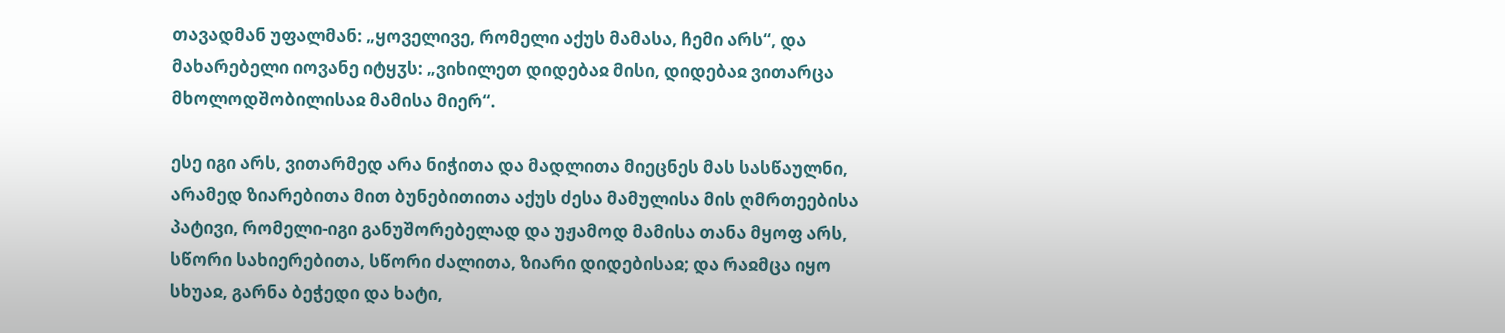თავადმან უფალმან: „ყოველივე, რომელი აქუს მამასა, ჩემი არს“, და მახარებელი იოვანე იტყჳს: „ვიხილეთ დიდებაჲ მისი, დიდებაჲ ვითარცა მხოლოდშობილისაჲ მამისა მიერ“.

ესე იგი არს, ვითარმედ არა ნიჭითა და მადლითა მიეცნეს მას სასწაულნი, არამედ ზიარებითა მით ბუნებითითა აქუს ძესა მამულისა მის ღმრთეებისა პატივი, რომელი-იგი განუშორებელად და უჟამოდ მამისა თანა მყოფ არს, სწორი სახიერებითა, სწორი ძალითა, ზიარი დიდებისაჲ; და რაჲმცა იყო სხუაჲ, გარნა ბეჭედი და ხატი,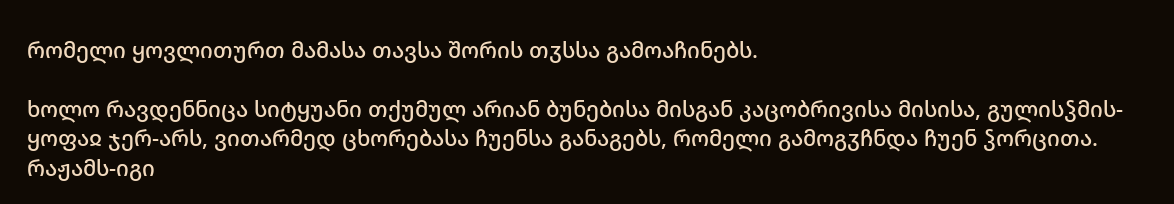რომელი ყოვლითურთ მამასა თავსა შორის თჳსსა გამოაჩინებს.

ხოლო რავდენნიცა სიტყუანი თქუმულ არიან ბუნებისა მისგან კაცობრივისა მისისა, გულისჴმის-ყოფაჲ ჯერ-არს, ვითარმედ ცხორებასა ჩუენსა განაგებს, რომელი გამოგჳჩნდა ჩუენ ჴორცითა. რაჟამს-იგი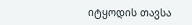იტყოდის თავსა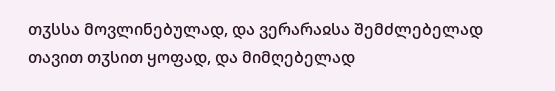თჳსსა მოვლინებულად, და ვერარაჲსა შემძლებელად თავით თჳსით ყოფად, და მიმღებელად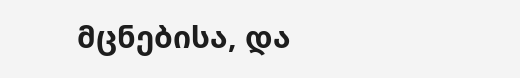მცნებისა, და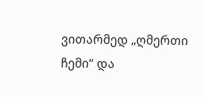ვითარმედ „ღმერთი ჩემი“ და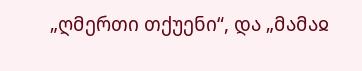„ღმერთი თქუენი“, და „მამაჲ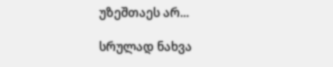უზეშთაეს არ...

სრულად ნახვა